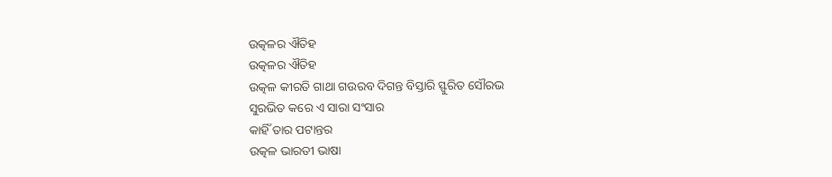ଉତ୍କଳର ଐତିହ
ଉତ୍କଳର ଐତିହ
ଉତ୍କଳ କୀରତି ଗାଥା ଗଉରବ ଦିଗନ୍ତ ବିସ୍ତାରି ସ୍ଫୁରିତ ସୌରଭ
ସୁରଭିତ କରେ ଏ ସାରା ସଂସାର
କାହିଁ ତାର ପଟାନ୍ତର
ଉତ୍କଳ ଭାରତୀ ଭାଷା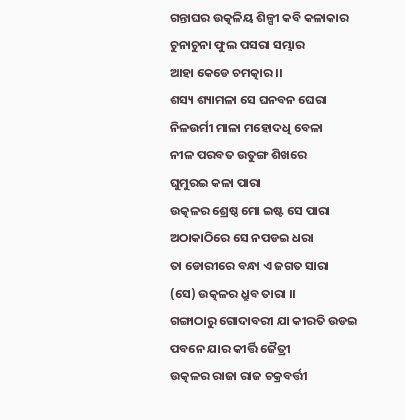ଗନ୍ତାଘର ଉତ୍କଳିୟ ଶିଳ୍ପୀ କବି କଳାକାର
ଚୁନାଚୁନା ଫୁଲ ପସରା ସମ୍ଭାର
ଆହା କେଡେ ଚମତ୍କାର ।।
ଶସ୍ୟ ଶ୍ୟାମଳା ସେ ଘନବନ ଘେରା ନିଳଉର୍ମୀ ମାଳା ମହୋଦଧି ବେଳା
ନୀଳ ପରବତ ଉତୁଙ୍ଗ ଶିଖରେ
ଘୁମୁରଇ କଳା ପାରା
ଉତ୍କଳର ଶ୍ରେଷ୍ଠ ମୋ ଇଷ୍ଟ ସେ ପାରା ଅଠାକାଠିରେ ସେ ନପଡଇ ଧରା
ତା ଡୋରୀରେ ବନ୍ଧା ଏ ଜଗତ ସାରା
(ସେ) ଉତ୍କଳର ଧ୍ରୁବ ତାରା ।।
ଗଙ୍ଗାଠାରୁ ଗୋଦାବରୀ ଯା କୀରତି ଉଡଇ ପବନେ ଯାର କୀର୍ତ୍ତି ଜୈତ୍ରୀ
ଉତ୍କଳର ରାଜା ରାଜ ଚକ୍ରବର୍ତ୍ତୀ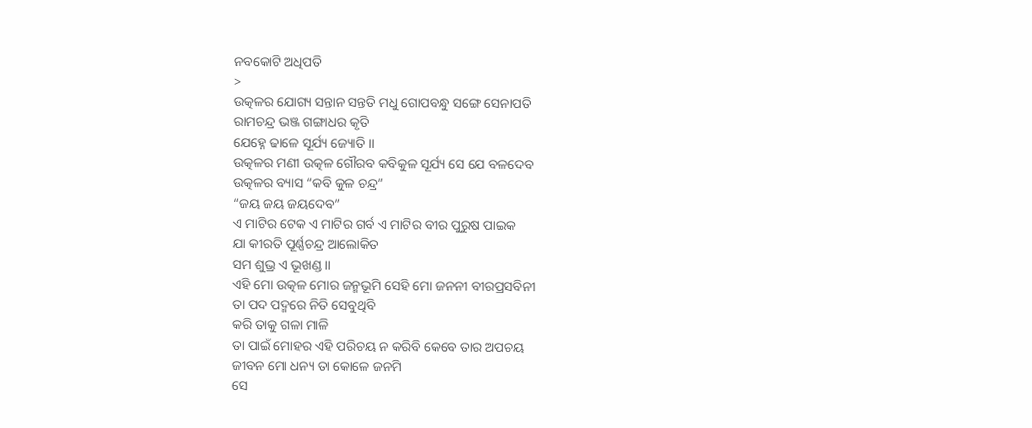ନବକୋଟି ଅଧିପତି
>
ଉତ୍କଳର ଯୋଗ୍ୟ ସନ୍ତାନ ସନ୍ତତି ମଧୁ ଗୋପବନ୍ଧୁ ସଙ୍ଗେ ସେନାପତି
ରାମଚନ୍ଦ୍ର ଭଞ୍ଜ ଗଙ୍ଗାଧର କୃତି
ଯେହ୍ନେ ଢାଳେ ସୂର୍ଯ୍ୟ ଜ୍ୟୋତି ।।
ଉତ୍କଳର ମଣୀ ଉତ୍କଳ ଗୌରବ କବିକୁଳ ସୂର୍ଯ୍ୟ ସେ ଯେ ବଳଦେବ
ଉତ୍କଳର ବ୍ୟାସ “କବି କୁଳ ଚନ୍ଦ୍ର”
“ଜୟ ଜୟ ଜୟଦେବ”
ଏ ମାଟିର ଟେକ ଏ ମାଟିର ଗର୍ବ ଏ ମାଟିର ବୀର ପୁରୁଷ ପାଇକ
ଯା କୀରତି ପୂର୍ଣ୍ଣଚନ୍ଦ୍ର ଆଲୋକିତ
ସମ ଶୁଭ୍ର ଏ ଭୂଖଣ୍ଡ ।।
ଏହି ମୋ ଉତ୍କଳ ମୋର ଜନ୍ମଭୂମି ସେହି ମୋ ଜନନୀ ବୀରପ୍ରସବିନୀ
ତା ପଦ ପଦ୍ମରେ ନିତି ସେବୁଥିବି
କରି ତାକୁ ଗଳା ମାଳି
ତା ପାଇଁ ମୋହର ଏହି ପରିଚୟ ନ କରିବି କେବେ ତାର ଅପଚୟ
ଜୀବନ ମୋ ଧନ୍ୟ ତା କୋଳେ ଜନମି
ସେ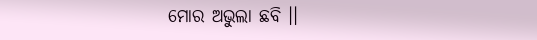ମୋର ଅଭୁଲା ଛବି ।।